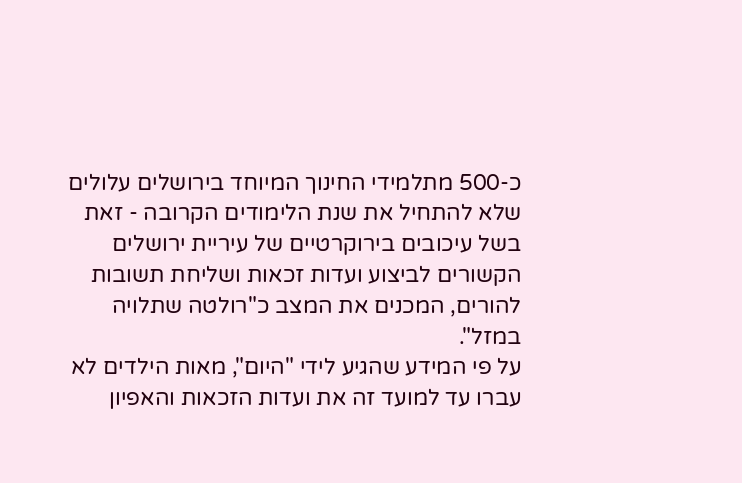כ-500 מתלמידי החינוך המיוחד בירושלים עלולים שלא להתחיל את שנת הלימודים הקרובה - זאת בשל עיכובים בירוקרטיים של עיריית ירושלים הקשורים לביצוע ועדות זכאות ושליחת תשובות להורים, המכנים את המצב כ"רולטה שתלויה במזל".
על פי המידע שהגיע לידי "היום", מאות הילדים לא עברו עד למועד זה את ועדות הזכאות והאפיון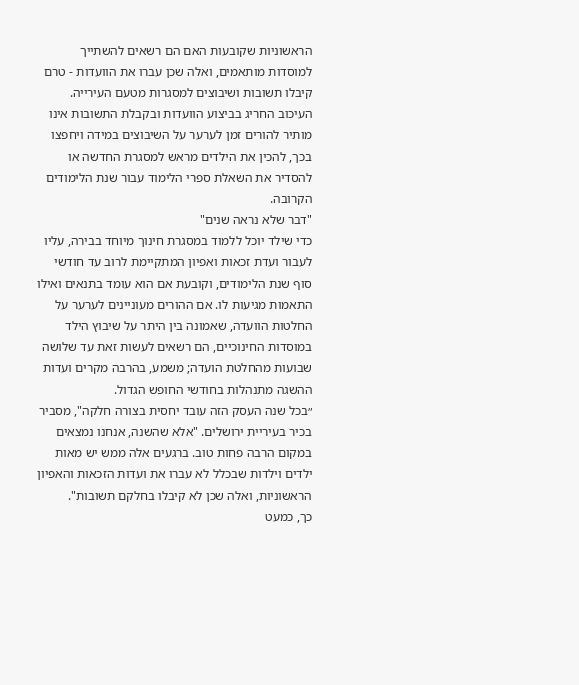הראשוניות שקובעות האם הם רשאים להשתייך למוסדות מותאמים, ואלה שכן עברו את הוועדות - טרם קיבלו תשובות ושיבוצים למסגרות מטעם העירייה. העיכוב החריג בביצוע הוועדות ובקבלת התשובות אינו מותיר להורים זמן לערער על השיבוצים במידה ויחפצו בכך, להכין את הילדים מראש למסגרת החדשה או להסדיר את השאלת ספרי הלימוד עבור שנת הלימודים הקרובה.
"דבר שלא נראה שנים"
כדי שילד יוכל ללמוד במסגרת חינוך מיוחד בבירה, עליו לעבור ועדת זכאות ואפיון המתקיימת לרוב עד חודשי סוף שנת הלימודים, וקובעת אם הוא עומד בתנאים ואילו התאמות מגיעות לו. אם ההורים מעוניינים לערער על החלטות הוועדה, שאמונה בין היתר על שיבוץ הילד במוסדות החינוכיים, הם רשאים לעשות זאת עד שלושה שבועות מהחלטת הועדה; משמע, בהרבה מקרים ועדות ההשגה מתנהלות בחודשי החופש הגדול.
״בכל שנה העסק הזה עובד יחסית בצורה חלקה", מסביר בכיר בעיריית ירושלים. "אלא שהשנה, אנחנו נמצאים במקום הרבה פחות טוב. ברגעים אלה ממש יש מאות ילדים וילדות שבכלל לא עברו את ועדות הזכאות והאפיון הראשוניות, ואלה שכן לא קיבלו בחלקם תשובות".
כך, כמעט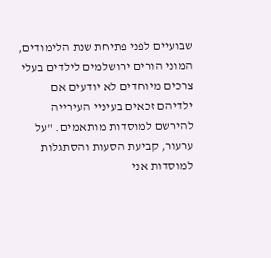שבועיים לפני פתיחת שנת הלימודים, המוני הורים ירושלמים לילדים בעלי צרכים מיוחדים לא יודעים אם ילדיהם זכאים בעיניי העירייה להירשם למוסדות מותאמים. "על ערעור, קביעת הסעות והסתגלות למוסדות אני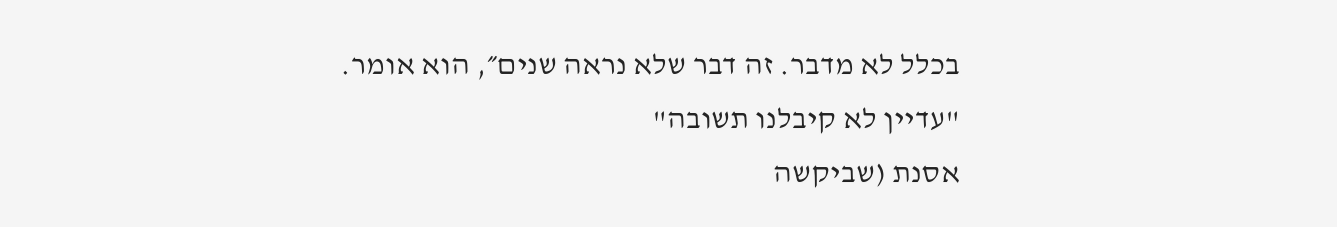בכלל לא מדבר. זה דבר שלא נראה שנים״, הוא אומר.
"עדיין לא קיבלנו תשובה"
אסנת (שביקשה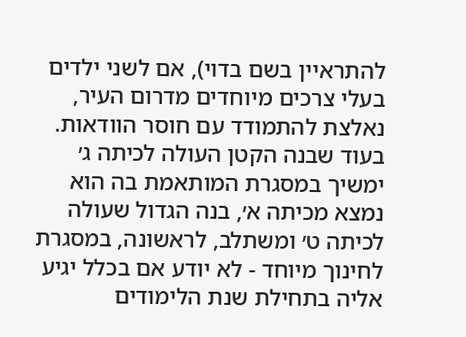להתראיין בשם בדוי), אם לשני ילדים בעלי צרכים מיוחדים מדרום העיר, נאלצת להתמודד עם חוסר הוודאות. בעוד שבנה הקטן העולה לכיתה ג׳ ימשיך במסגרת המותאמת בה הוא נמצא מכיתה א׳, בנה הגדול שעולה לכיתה ט׳ ומשתלב, לראשונה, במסגרת לחינוך מיוחד - לא יודע אם בכלל יגיע אליה בתחילת שנת הלימודים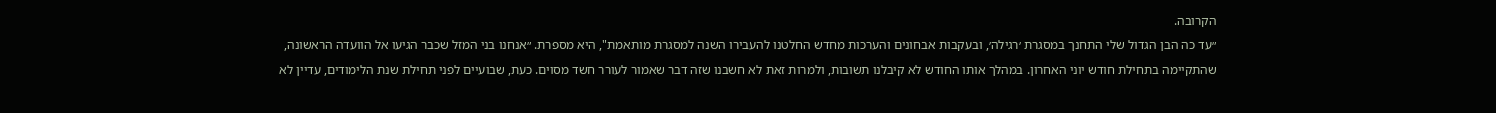הקרובה.
״עד כה הבן הגדול שלי התחנך במסגרת ׳רגילה׳, ובעקבות אבחונים והערכות מחדש החלטנו להעבירו השנה למסגרת מותאמת", היא מספרת. ״אנחנו בני המזל שכבר הגיעו אל הוועדה הראשונה, שהתקיימה בתחילת חודש יוני האחרון. במהלך אותו החודש לא קיבלנו תשובות, ולמרות זאת לא חשבנו שזה דבר שאמור לעורר חשד מסוים. כעת, שבועיים לפני תחילת שנת הלימודים, עדיין לא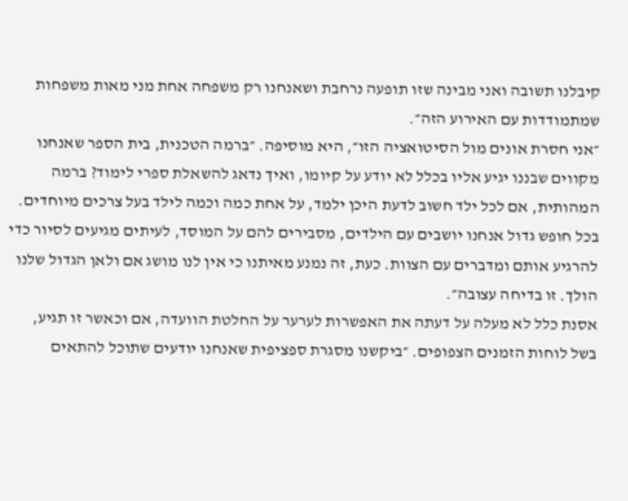קיבלנו תשובה ואני מבינה שזו תופעה נרחבת ושאנחנו רק משפחה אחת מני מאות משפחות שמתמודדות עם האירוע הזה״.
״אני חסרת אונים מול הסיטואציה הזו״, היא מוסיפה. ״ברמה הטכנית, בית הספר שאנחנו מקווים שבננו יגיע אליו בכלל לא יודע על קיומו, ואיך נדאג להשאלת ספרי לימוד? ברמה המהותית, אם לכל ילד חשוב לדעת היכן ילמד, על אחת כמה וכמה לילד בעל צרכים מיוחדים. בכל חופש גדול אנחנו יושבים עם הילדים, מסבירים להם על המוסד, לעיתים מגיעים לסיור כדי להרגיע אותם ומדברים עם הצוות. כעת, זה נמנע מאיתנו כי אין לנו מושג אם ולאן הגדול שלנו הולך. זו בדיחה עצובה״.
אסנת כלל לא מעלה על דעתה את האפשרות לערער על החלטת הוועדה, אם וכאשר זו תגיע, בשל לוחות הזמנים הצפופים. ״ביקשנו מסגרת ספציפית שאנחנו יודעים שתוכל להתאים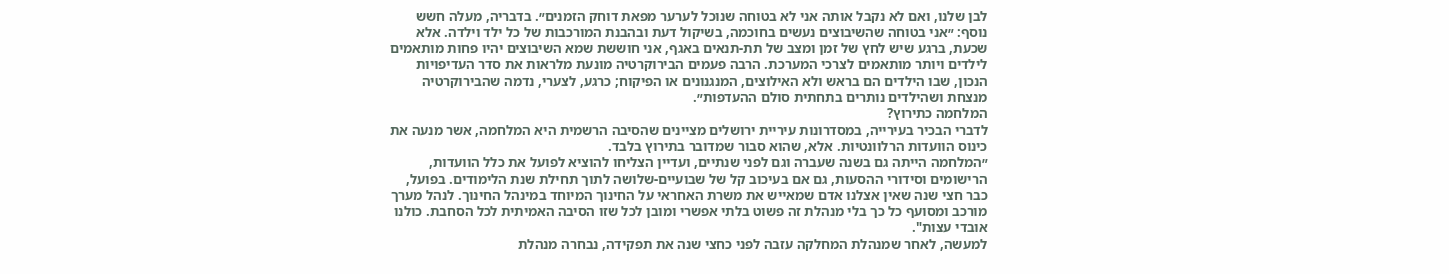לבן שלנו, ואם לא נקבל אותה אני לא בטוחה שנוכל לערער מפאת דוחק הזמנים״. בדבריה, מעלה חשש נוסף: ״אני בטוחה שהשיבוצים נעשים בחוכמה, בשיקול דעת ובהבנת המורכבות של כל ילד וילדה. אלא שכעת, ברגע שיש לחץ של זמן ומצב של תת-תנאים באגף, אני חוששת שמא השיבוצים יהיו פחות מותאמים לילדים ויותר מותאמים לצרכי המערכת. הרבה פעמים הבירוקרטיה מונעת מלראות את סדר העדיפויות הנכון, שבו הילדים הם בראש ולא האילוצים, המנגנונים או הפיקוח; כרגע, לצערי, נדמה שהבירוקרטיה מנצחת ושהילדים נותרים בתחתית סולם ההעדפות״.
המלחמה כתירוץ?
לדברי הבכיר בעירייה, במסדרונות עיריית ירושלים מציינים שהסיבה הרשמית היא המלחמה, אשר מנעה את כינוס הוועדות הרלוונטיות. אלא, שהוא סבור שמדובר בתירוץ בלבד.
״המלחמה הייתה גם בשנה שעברה וגם לפני שנתיים, ועדיין הצליחו להוציא לפועל את כלל הוועדות, הרישומים וסידורי ההסעות, גם אם בעיכוב קל של שבועיים-שלושה לתוך תחילת שנת הלימודים. בפועל, כבר חצי שנה שאין אצלנו אדם שמאייש את משרת האחראי על החינוך המיוחד במינהל החינוך. לנהל מערך מורכב ומסועף כל כך בלי מנהלת זה פשוט בלתי אפשרי ומובן לכל שזו הסיבה האמיתית לכל הסחבת. כולנו אובדי עצות".
למעשה, לאחר שמנהלת המחלקה עזבה לפני כחצי שנה את תפקידה, נבחרה מנהלת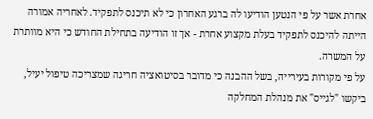אחרת אשר על פי הנטען הודיעו לה ברגע האחרון כי לא תיכנס לתפקיד. לאחריה אמורה הייתה להיכנס לתפקיד בעלת מקצוע אחרת - אך זו הודיעה בתחילת החודש כי היא מוותרת על המשרה.
על פי מקורות בעירייה, בשל ההבנה כי מדובר בסיטואציה חריגה שמצריכה טיפול יעיל, ביקשו "לגייס" את מנהלת המחלקה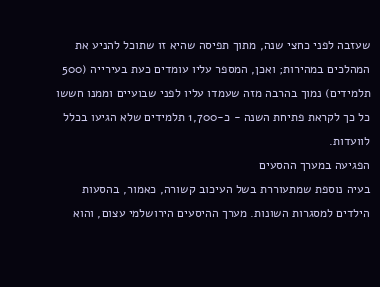שעזבה לפני כחצי שנה, מתוך תפיסה שהיא זו שתוכל להניע את המהלכים במהירות; ואכן, המספר עליו עומדים כעת בעירייה (500 תלמידים) נמוך בהרבה מזה שעמדו עליו לפני שבועיים וממנו חששו כל כך לקראת פתיחת השנה - כ-1,700 תלמידים שלא הגיעו בכלל לוועדות.
הפגיעה במערך ההסעים
בעיה נוספת שמתעוררת בשל העיכוב קשורה, כאמור, בהסעות הילדים למסגרות השונות. מערך ההיסעים הירושלמי עצום, והוא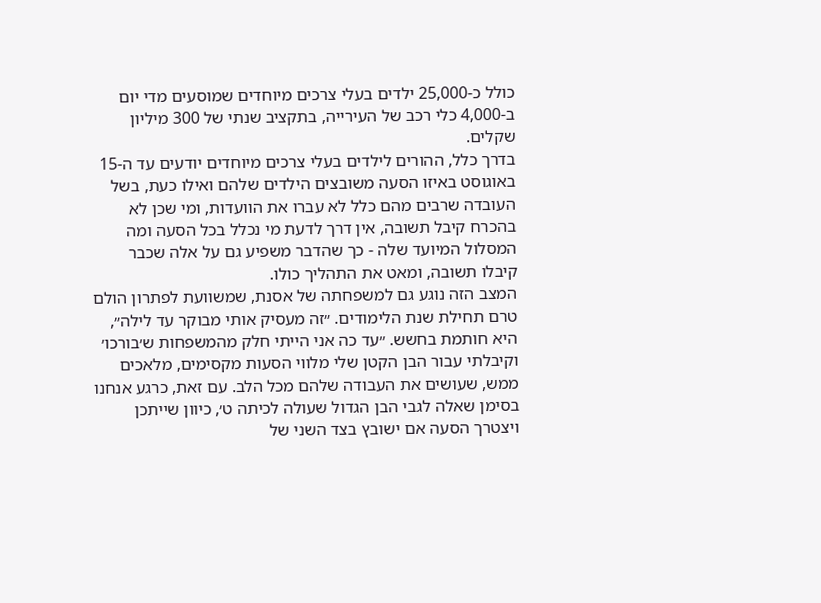כולל כ-25,000 ילדים בעלי צרכים מיוחדים שמוסעים מדי יום ב-4,000 כלי רכב של העירייה, בתקציב שנתי של 300 מיליון שקלים.
בדרך כלל, ההורים לילדים בעלי צרכים מיוחדים יודעים עד ה-15 באוגוסט באיזו הסעה משובצים הילדים שלהם ואילו כעת, בשל העובדה שרבים מהם כלל לא עברו את הוועדות, ומי שכן לא בהכרח קיבל תשובה, אין דרך לדעת מי נכלל בכל הסעה ומה המסלול המיועד שלה - כך שהדבר משפיע גם על אלה שכבר קיבלו תשובה, ומאט את התהליך כולו.
המצב הזה נוגע גם למשפחתה של אסנת, שמשוועת לפתרון הולם טרם תחילת שנת הלימודים. ״זה מעסיק אותי מבוקר עד לילה״, היא חותמת בחשש. ״עד כה אני הייתי חלק מהמשפחות ש׳בורכו׳ וקיבלתי עבור הבן הקטן שלי מלווי הסעות מקסימים, מלאכים ממש, שעושים את העבודה שלהם מכל הלב. עם זאת, כרגע אנחנו בסימן שאלה לגבי הבן הגדול שעולה לכיתה ט׳, כיוון שייתכן ויצטרך הסעה אם ישובץ בצד השני של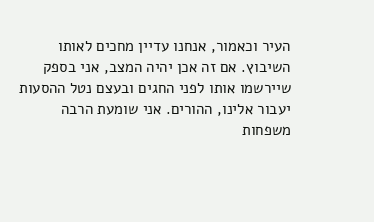העיר וכאמור, אנחנו עדיין מחכים לאותו השיבוץ. אם זה אכן יהיה המצב, אני בספק שיירשמו אותו לפני החגים ובעצם נטל ההסעות יעבור אלינו, ההורים. אני שומעת הרבה משפחות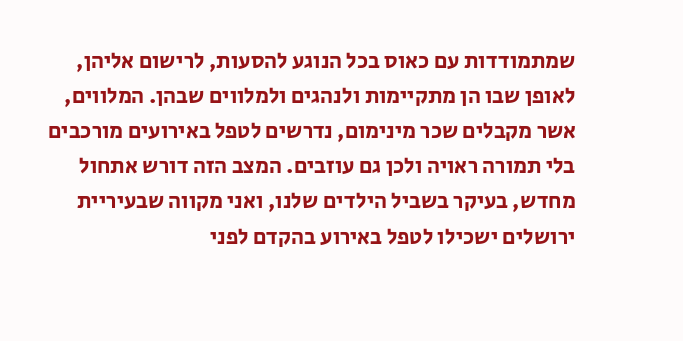שמתמודדות עם כאוס בכל הנוגע להסעות, לרישום אליהן, לאופן שבו הן מתקיימות ולנהגים ולמלווים שבהן. המלווים, אשר מקבלים שכר מינימום, נדרשים לטפל באירועים מורכבים בלי תמורה ראויה ולכן גם עוזבים. המצב הזה דורש אתחול מחדש, בעיקר בשביל הילדים שלנו, ואני מקווה שבעיריית ירושלים ישכילו לטפל באירוע בהקדם לפני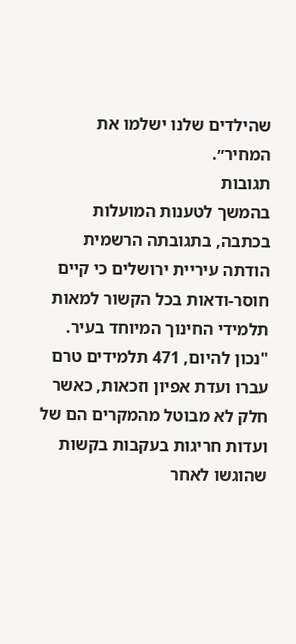שהילדים שלנו ישלמו את המחיר״.
תגובות
בהמשך לטענות המועלות בכתבה, בתגובתה הרשמית הודתה עיריית ירושלים כי קיים חוסר-ודאות בכל הקשור למאות תלמידי החינוך המיוחד בעיר. "נכון להיום, 471 תלמידים טרם עברו ועדת אפיון וזכאות, כאשר חלק לא מבוטל מהמקרים הם של ועדות חריגות בעקבות בקשות שהוגשו לאחר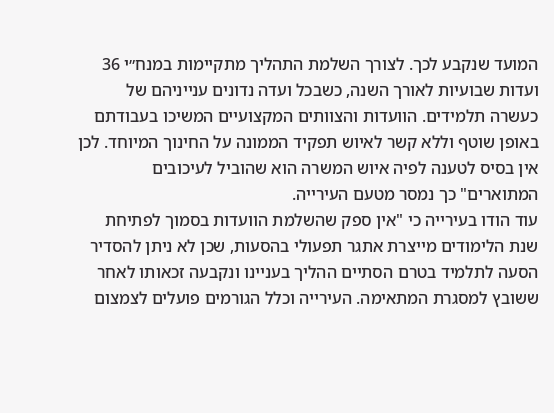המועד שנקבע לכך. לצורך השלמת התהליך מתקיימות במנח״י 36 ועדות שבועיות לאורך השנה, כשבכל ועדה נדונים ענייניהם של כעשרה תלמידים. הוועדות והצוותים המקצועיים המשיכו בעבודתם באופן שוטף וללא קשר לאיוש תפקיד הממונה על החינוך המיוחד. לכן אין בסיס לטענה לפיה איוש המשרה הוא שהוביל לעיכובים המתוארים" כך נמסר מטעם העירייה.
עוד הודו בעירייה כי "אין ספק שהשלמת הוועדות בסמוך לפתיחת שנת הלימודים מייצרת אתגר תפעולי בהסעות, שכן לא ניתן להסדיר הסעה לתלמיד בטרם הסתיים ההליך בעניינו ונקבעה זכאותו לאחר ששובץ למסגרת המתאימה. העירייה וכלל הגורמים פועלים לצמצום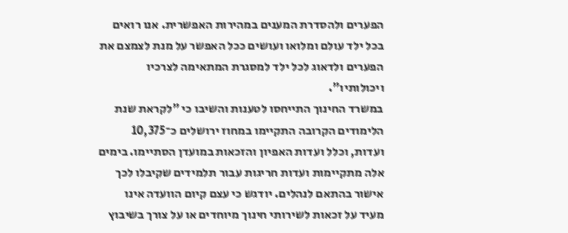הפערים ולהסדרת המענים במהירות האפשרית. אנו רואים בכל ילד עולם ומלואו ועושים ככל האפשר על מנת לצמצם את הפערים ולדאוג לכל ילד למסגרת המתאימה לצרכיו ויכולותיו".
במשרד החינוך התייחסו לטענות והשיבו כי "לקראת שנת הלימודים הקרובה התקיימו במחוז ירושלים כ־10,375 ועדות, וכלל ועדות האפיון והזכאות במועדן הסתיימו. בימים אלה מתקיימות ועדות חריגות עבור תלמידים שקיבלו לכך אישור בהתאם לנהלים. יודגש כי עצם קיום הוועדה אינו מעיד על זכאות לשירותי חינוך מיוחדים או על צורך בשיבוץ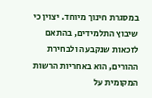במסגרת חינוך מיוחד. יצוין כי שיבוץ התלמידים, בהתאם לזכאות שנקבעה ולבחירת ההורים, הוא באחריות הרשות המקומית על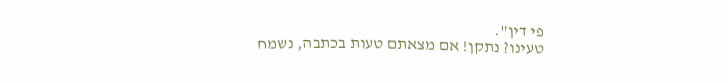פי דין".
טעינו? נתקן! אם מצאתם טעות בכתבה, נשמח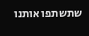שתשתפו אותנו